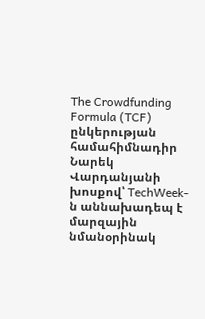The Crowdfunding Formula (TCF) ընկերության համահիմնադիր Նարեկ Վարդանյանի խոսքով՝ TechWeek-ն աննախադեպ է մարզային նմանօրինակ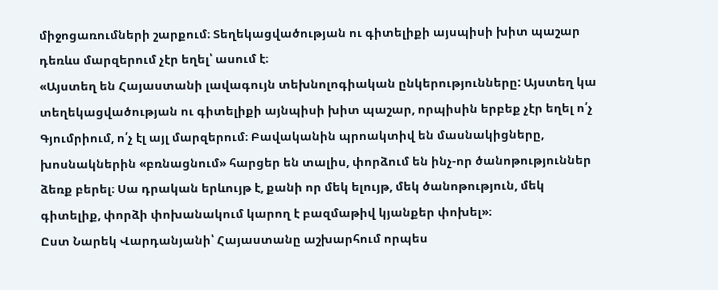միջոցառումների շարքում։ Տեղեկացվածության ու գիտելիքի այսպիսի խիտ պաշար դեռևս մարզերում չէր եղել՝ ասում է։
«Այստեղ են Հայաստանի լավագույն տեխնոլոգիական ընկերությունները: Այստեղ կա տեղեկացվածության ու գիտելիքի այնպիսի խիտ պաշար, որպիսին երբեք չէր եղել ո՛չ Գյումրիում, ո՛չ էլ այլ մարզերում։ Բավականին պրոակտիվ են մասնակիցները, խոսնակներին «բռնացնում» հարցեր են տալիս, փորձում են ինչ-որ ծանոթություններ ձեռք բերել։ Սա դրական երևույթ է, քանի որ մեկ ելույթ, մեկ ծանոթություն, մեկ գիտելիք, փորձի փոխանակում կարող է բազմաթիվ կյանքեր փոխել»։
Ըստ Նարեկ Վարդանյանի՝ Հայաստանը աշխարհում որպես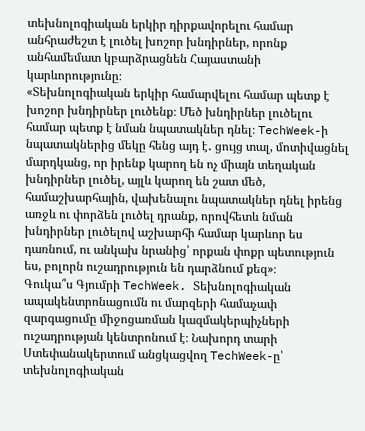տեխնոլոգիական երկիր դիրքավորելու համար անհրաժեշտ է լուծել խոշոր խնդիրներ, որոնք անհամեմատ կբարձրացնեն Հայաստանի կարևորությունը։
«Տեխնոլոգիական երկիր համարվելու համար պետք է խոշոր խնդիրներ լուծենք։ Մեծ խնդիրներ լուծելու համար պետք է նման նպատակներ դնել։ TechWeek-ի նպատակներից մեկը հենց այդ է․ ցույց տալ, մոտիվացնել մարդկանց, որ իրենք կարող են ոչ միայն տեղական խնդիրներ լուծել, այլև կարող են շատ մեծ, համաշխարհային, վախենալու նպատակներ դնել իրենց առջև ու փորձեն լուծել դրանք, որովհետև նման խնդիրներ լուծելով աշխարհի համար կարևոր ես դառնում, ու անկախ նրանից՝ որքան փոքր պետություն ես, բոլորն ուշադրություն են դարձնում քեզ»։
Գուկա՞ս Գյումրի TechWeek. Տեխնոլոգիական ապակենտրոնացումն ու մարզերի համաչափ զարգացումը միջոցառման կազմակերպիչների ուշադրության կենտրոնում է։ Նախորդ տարի Ստեփանակերտում անցկացվող TechWeek-ը՝ տեխնոլոգիական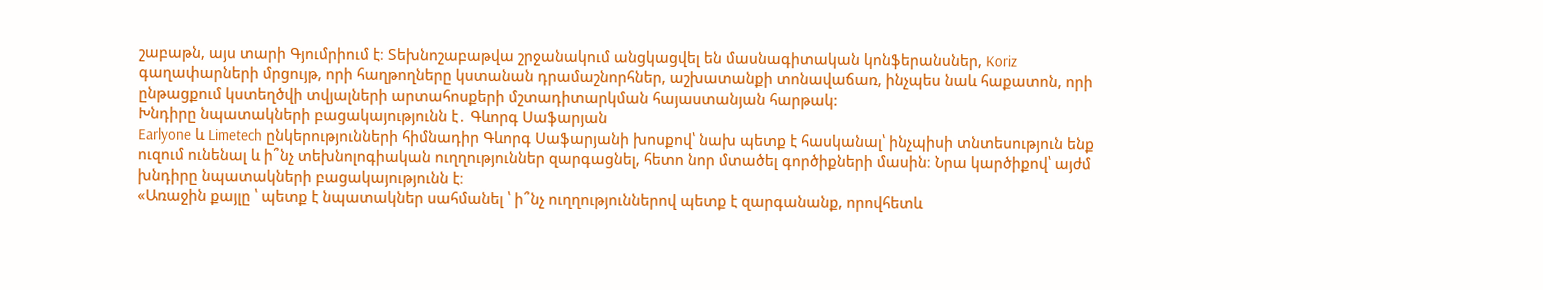շաբաթն, այս տարի Գյումրիում է։ Տեխնոշաբաթվա շրջանակում անցկացվել են մասնագիտական կոնֆերանսներ, Koriz գաղափարների մրցույթ, որի հաղթողները կստանան դրամաշնորհներ, աշխատանքի տոնավաճառ, ինչպես նաև հաքատոն, որի ընթացքում կստեղծվի տվյալների արտահոսքերի մշտադիտարկման հայաստանյան հարթակ:
Խնդիրը նպատակների բացակայությունն է․ Գևորգ Սաֆարյան
Earlyone և Limetech ընկերությունների հիմնադիր Գևորգ Սաֆարյանի խոսքով՝ նախ պետք է հասկանալ՝ ինչպիսի տնտեսություն ենք ուզում ունենալ և ի՞նչ տեխնոլոգիական ուղղություններ զարգացնել, հետո նոր մտածել գործիքների մասին։ Նրա կարծիքով՝ այժմ խնդիրը նպատակների բացակայությունն է։
«Առաջին քայլը ՝ պետք է նպատակներ սահմանել ՝ ի՞նչ ուղղություններով պետք է զարգանանք, որովհետև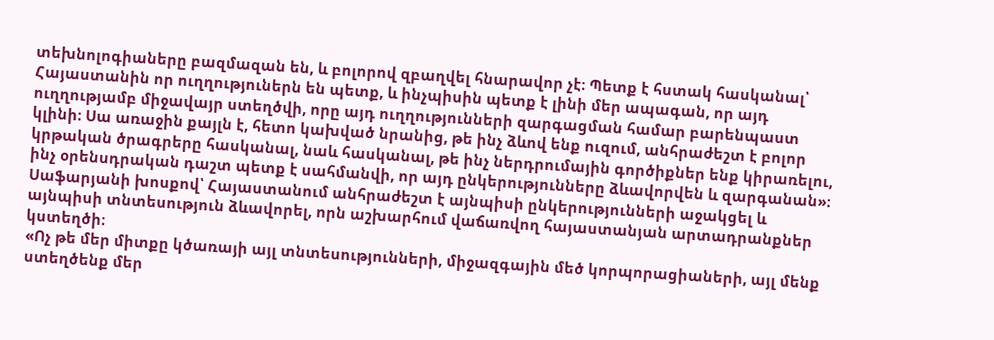տեխնոլոգիաները բազմազան են, և բոլորով զբաղվել հնարավոր չէ։ Պետք է հստակ հասկանալ՝ Հայաստանին որ ուղղություներն են պետք, և ինչպիսին պետք է լինի մեր ապագան, որ այդ ուղղությամբ միջավայր ստեղծվի, որը այդ ուղղությունների զարգացման համար բարենպաստ կլինի։ Սա առաջին քայլն է, հետո կախված նրանից, թե ինչ ձևով ենք ուզում, անհրաժեշտ է բոլոր կրթական ծրագրերը հասկանալ, նաև հասկանալ, թե ինչ ներդրումային գործիքներ ենք կիրառելու, ինչ օրենսդրական դաշտ պետք է սահմանվի, որ այդ ընկերությունները ձևավորվեն և զարգանան»։
Սաֆարյանի խոսքով՝ Հայաստանում անհրաժեշտ է այնպիսի ընկերությունների աջակցել և այնպիսի տնտեսություն ձևավորել, որն աշխարհում վաճառվող հայաստանյան արտադրանքներ կստեղծի։
«Ոչ թե մեր միտքը կծառայի այլ տնտեսությունների, միջազգային մեծ կորպորացիաների, այլ մենք ստեղծենք մեր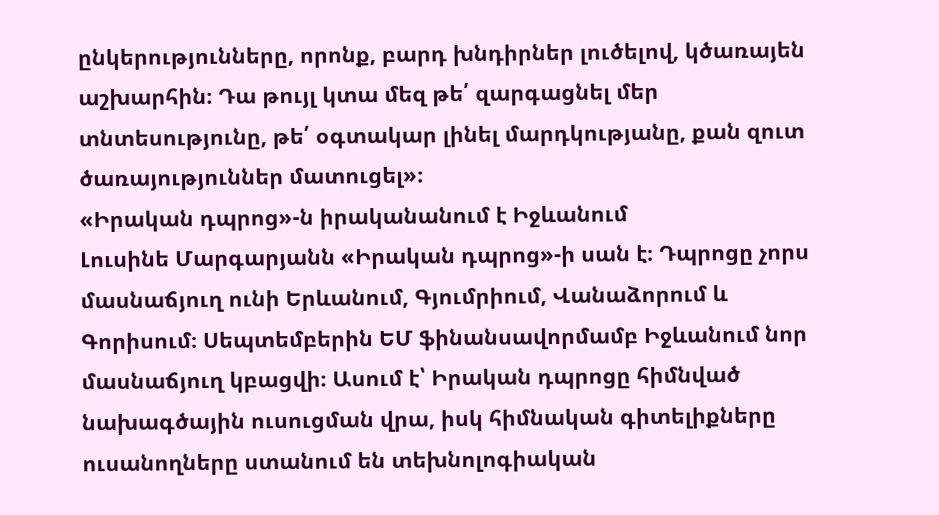ընկերությունները, որոնք, բարդ խնդիրներ լուծելով, կծառայեն աշխարհին։ Դա թույլ կտա մեզ թե՛ զարգացնել մեր տնտեսությունը, թե՛ օգտակար լինել մարդկությանը, քան զուտ ծառայություններ մատուցել»։
«Իրական դպրոց»-ն իրականանում է Իջևանում
Լուսինե Մարգարյանն «Իրական դպրոց»-ի սան է։ Դպրոցը չորս մասնաճյուղ ունի Երևանում, Գյումրիում, Վանաձորում և Գորիսում։ Սեպտեմբերին ԵՄ ֆինանսավորմամբ Իջևանում նոր մասնաճյուղ կբացվի։ Ասում է՝ Իրական դպրոցը հիմնված նախագծային ուսուցման վրա, իսկ հիմնական գիտելիքները ուսանողները ստանում են տեխնոլոգիական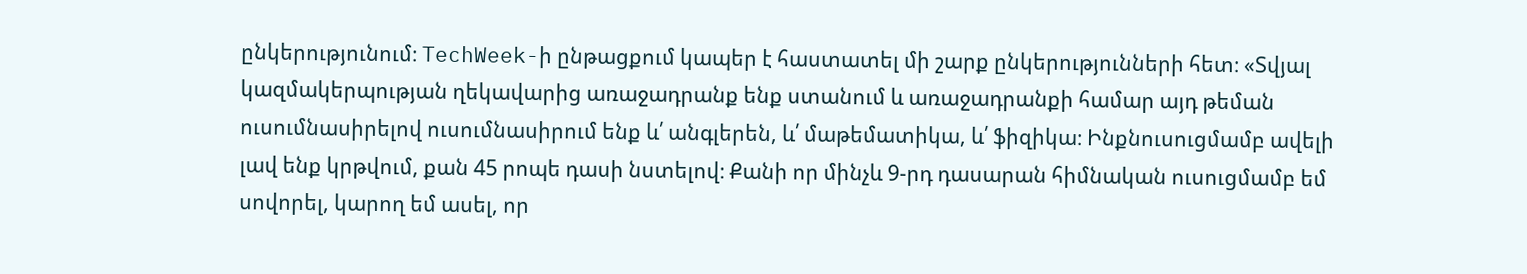ընկերությունում։ TechWeek-ի ընթացքում կապեր է հաստատել մի շարք ընկերությունների հետ։ «Տվյալ կազմակերպության ղեկավարից առաջադրանք ենք ստանում և առաջադրանքի համար այդ թեման ուսումնասիրելով ուսումնասիրում ենք և՛ անգլերեն, և՛ մաթեմատիկա, և՛ ֆիզիկա։ Ինքնուսուցմամբ ավելի լավ ենք կրթվում, քան 45 րոպե դասի նստելով։ Քանի որ մինչև 9-րդ դասարան հիմնական ուսուցմամբ եմ սովորել, կարող եմ ասել, որ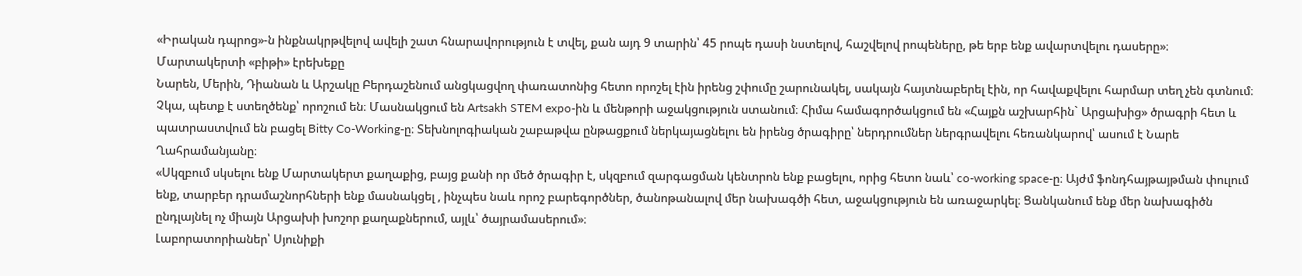«Իրական դպրոց»-ն ինքնակրթվելով ավելի շատ հնարավորություն է տվել, քան այդ 9 տարին՝ 45 րոպե դասի նստելով, հաշվելով րոպեները, թե երբ ենք ավարտվելու դասերը»։
Մարտակերտի «բիթի» էրեխեքը
Նարեն, Մերին, Դիանան և Արշակը Բերդաշենում անցկացվող փառատոնից հետո որոշել էին իրենց շփումը շարունակել, սակայն հայտնաբերել էին, որ հավաքվելու հարմար տեղ չեն գտնում։ Չկա, պետք է ստեղծենք՝ որոշում են։ Մասնակցում են Artsakh STEM expo-ին և մենթորի աջակցություն ստանում։ Հիմա համագործակցում են «Հայքն աշխարհին` Արցախից» ծրագրի հետ և պատրաստվում են բացել Bitty Co-Working-ը։ Տեխնոլոգիական շաբաթվա ընթացքում ներկայացնելու են իրենց ծրագիրը՝ ներդրումներ ներգրավելու հեռանկարով՝ ասում է Նարե Ղահրամանյանը։
«Սկզբում սկսելու ենք Մարտակերտ քաղաքից, բայց քանի որ մեծ ծրագիր է, սկզբում զարգացման կենտրոն ենք բացելու, որից հետո նաև՝ co-working space-ը։ Այժմ ֆոնդհայթայթման փուլում ենք, տարբեր դրամաշնորհների ենք մասնակցել , ինչպես նաև որոշ բարեգործներ, ծանոթանալով մեր նախագծի հետ, աջակցություն են առաջարկել։ Ցանկանում ենք մեր նախագիծն ընդլայնել ոչ միայն Արցախի խոշոր քաղաքներում, այլև՝ ծայրամասերում»։
Լաբորատորիաներ՝ Սյունիքի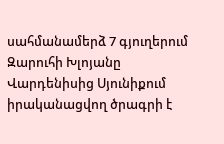սահմանամերձ 7 գյուղերում
Զարուհի Խլոյանը Վարդենիսից Սյունիքում իրականացվող ծրագրի է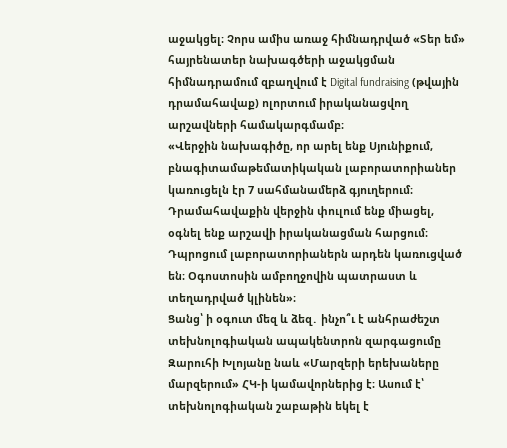աջակցել։ Չորս ամիս առաջ հիմնադրված «Տեր եմ» հայրենատեր նախագծերի աջակցման հիմնադրամում զբաղվում է Digital fundraising (թվային դրամահավաք) ոլորտում իրականացվող արշավների համակարգմամբ։
«Վերջին նախագիծը, որ արել ենք Սյունիքում, բնագիտամաթեմատիկական լաբորատորիաներ կառուցելն էր 7 սահմանամերձ գյուղերում։ Դրամահավաքին վերջին փուլում ենք միացել, օգնել ենք արշավի իրականացման հարցում։ Դպրոցում լաբորատորիաներն արդեն կառուցված են։ Օգոստոսին ամբողջովին պատրաստ և տեղադրված կլինեն»։
Ցանց՝ ի օգուտ մեզ և ձեզ․ ինչո՞ւ է անհրաժեշտ տեխնոլոգիական ապակենտրոն զարգացումը
Զարուհի Խլոյանը նաև «Մարզերի երեխաները մարզերում» ՀԿ-ի կամավորներից է։ Ասում է՝ տեխնոլոգիական շաբաթին եկել է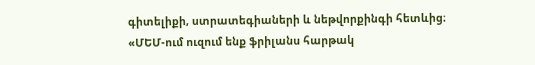գիտելիքի, ստրատեգիաների և նեթվորքինգի հետևից։
«ՄԵՄ-ում ուզում ենք ֆրիլանս հարթակ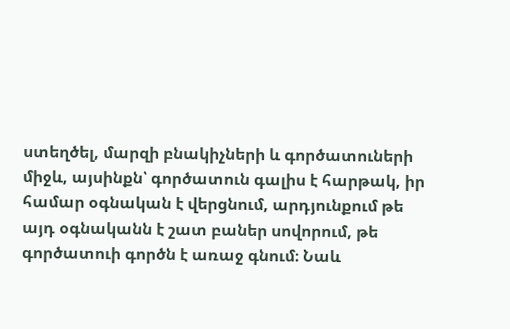ստեղծել, մարզի բնակիչների և գործատուների միջև, այսինքն՝ գործատուն գալիս է հարթակ, իր համար օգնական է վերցնում, արդյունքում թե այդ օգնականն է շատ բաներ սովորում, թե գործատուի գործն է առաջ գնում։ Նաև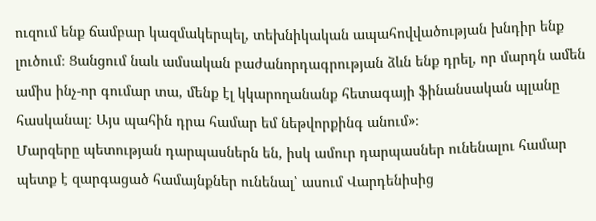ուզում ենք ճամբար կազմակերպել, տեխնիկական ապահովվածության խնդիր ենք լուծում։ Ցանցում նաև ամսական բաժանորդագրության ձևն ենք դրել, որ մարդն ամեն ամիս ինչ-որ գումար տա, մենք էլ կկարողանանք հետագայի ֆինանսական պլանը հասկանալ։ Այս պահին դրա համար եմ նեթվորքինգ անում»։
Մարզերը պետության դարպասներն են, իսկ ամուր դարպասներ ունենալու համար պետք է զարգացած համայնքներ ունենալ՝ ասում Վարդենիսից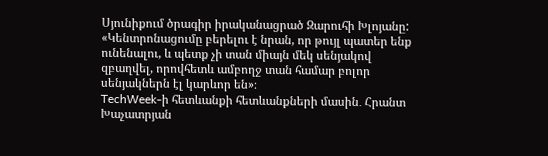Սյունիքում ծրագիր իրականացրած Զարուհի Խլոյանը: «Կենտրոնացումը բերելու է նրան, որ թույլ պատեր ենք ունենալու, և պետք չի տան միայն մեկ սենյակով զբաղվել, որովհետև ամբողջ տան համար բոլոր սենյակներն էլ կարևոր են»։
TechWeek-ի հետևանքի հետևանքների մասին․ Հրանտ Խաչատրյան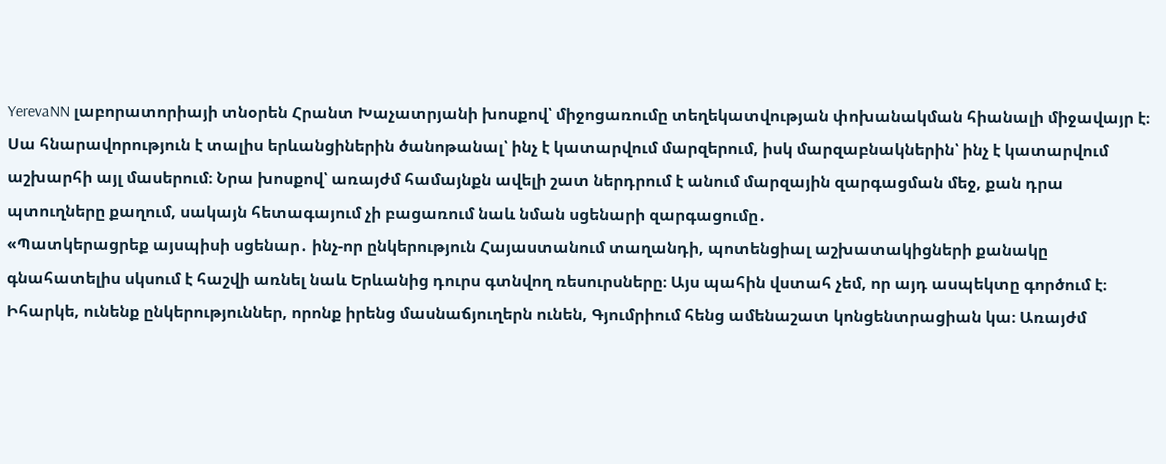YerevaNN լաբորատորիայի տնօրեն Հրանտ Խաչատրյանի խոսքով՝ միջոցառումը տեղեկատվության փոխանակման հիանալի միջավայր է։ Սա հնարավորություն է տալիս երևանցիներին ծանոթանալ՝ ինչ է կատարվում մարզերում, իսկ մարզաբնակներին՝ ինչ է կատարվում աշխարհի այլ մասերում։ Նրա խոսքով՝ առայժմ համայնքն ավելի շատ ներդրում է անում մարզային զարգացման մեջ, քան դրա պտուղները քաղում, սակայն հետագայում չի բացառում նաև նման սցենարի զարգացումը․
«Պատկերացրեք այսպիսի սցենար․ ինչ-որ ընկերություն Հայաստանում տաղանդի, պոտենցիալ աշխատակիցների քանակը գնահատելիս սկսում է հաշվի առնել նաև Երևանից դուրս գտնվող ռեսուրսները։ Այս պահին վստահ չեմ, որ այդ ասպեկտը գործում է։ Իհարկե, ունենք ընկերություններ, որոնք իրենց մասնաճյուղերն ունեն, Գյումրիում հենց ամենաշատ կոնցենտրացիան կա։ Առայժմ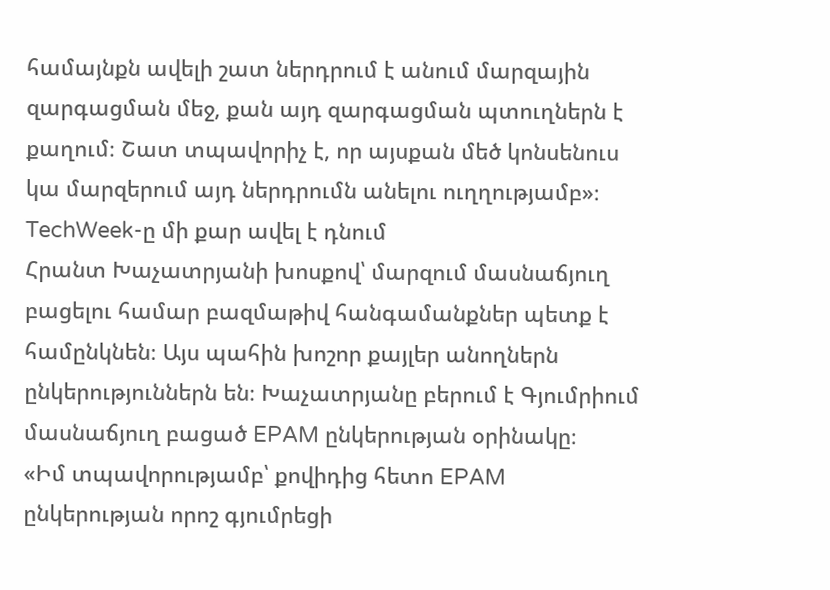համայնքն ավելի շատ ներդրում է անում մարզային զարգացման մեջ, քան այդ զարգացման պտուղներն է քաղում։ Շատ տպավորիչ է, որ այսքան մեծ կոնսենուս կա մարզերում այդ ներդրումն անելու ուղղությամբ»։
TechWeek-ը մի քար ավել է դնում
Հրանտ Խաչատրյանի խոսքով՝ մարզում մասնաճյուղ բացելու համար բազմաթիվ հանգամանքներ պետք է համընկնեն։ Այս պահին խոշոր քայլեր անողներն ընկերություններն են։ Խաչատրյանը բերում է Գյումրիում մասնաճյուղ բացած EPAM ընկերության օրինակը։
«Իմ տպավորությամբ՝ քովիդից հետո EPAM ընկերության որոշ գյումրեցի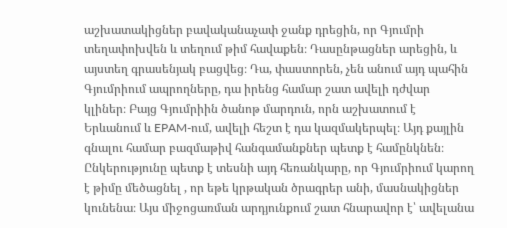աշխատակիցներ բավականաչափ ջանք դրեցին, որ Գյումրի տեղափոխվեն և տեղում թիմ հավաքեն։ Դասընթացներ արեցին, և այստեղ գրասենյակ բացվեց։ Դա, փաստորեն, չեն անում այդ պահին Գյումրիում ապրողները, դա իրենց համար շատ ավելի դժվար կլիներ։ Բայց Գյումրիին ծանոթ մարդուն, որն աշխատում է Երևանում և EPAM-ում, ավելի հեշտ է դա կազմակերպել։ Այդ քայլին գնալու համար բազմաթիվ հանգամանքներ պետք է համընկնեն։ Ընկերությունը պետք է տեսնի այդ հեռանկարը, որ Գյումրիում կարող է թիմը մեծացնել , որ եթե կրթական ծրագրեր անի, մասնակիցներ կունենա։ Այս միջոցառման արդյունքում շատ հնարավոր է՝ ավելանա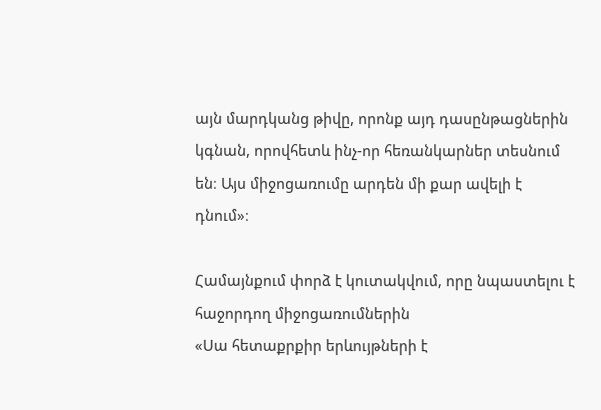այն մարդկանց թիվը, որոնք այդ դասընթացներին կգնան, որովհետև ինչ-որ հեռանկարներ տեսնում են։ Այս միջոցառումը արդեն մի քար ավելի է դնում»։

Համայնքում փորձ է կուտակվում, որը նպաստելու է հաջորդող միջոցառումներին
«Սա հետաքրքիր երևույթների է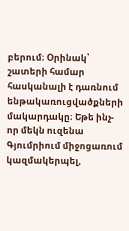բերում։ Օրինակ՝ շատերի համար հասկանալի է դառնում ենթակառուցվածքների մակարդակը։ Եթե ինչ-որ մեկն ուզենա Գյումրիում միջոցառում կազմակերպել,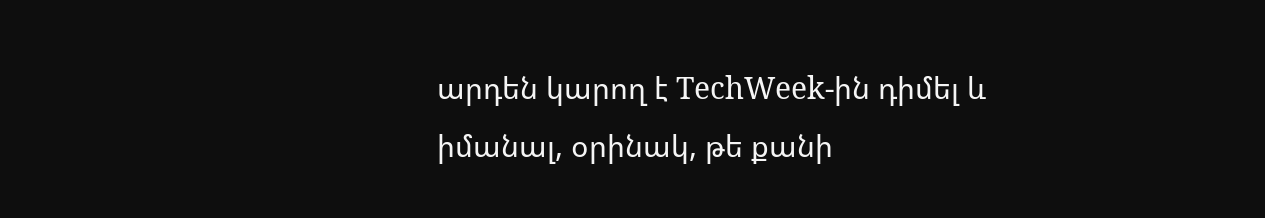արդեն կարող է TechWeek-ին դիմել և իմանալ, օրինակ, թե քանի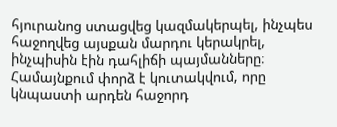հյուրանոց ստացվեց կազմակերպել, ինչպես հաջողվեց այսքան մարդու կերակրել, ինչպիսին էին դահլիճի պայմանները։ Համայնքում փորձ է կուտակվում, որը կնպաստի արդեն հաջորդ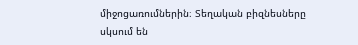միջոցառումներին։ Տեղական բիզնեսները սկսում են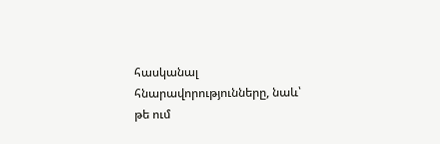հասկանալ հնարավորությունները, նաև՝ թե ում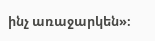ինչ առաջարկեն»։